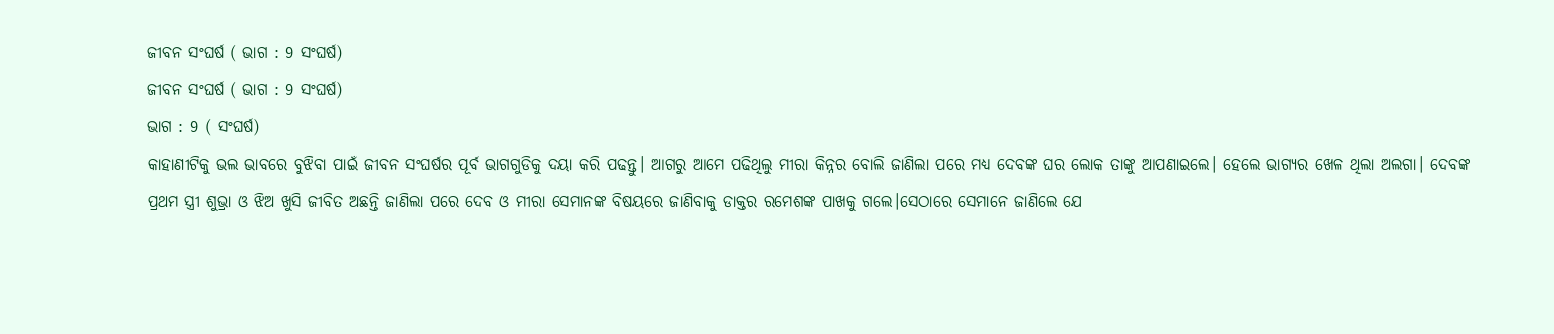ଜୀବନ ସଂଘର୍ଷ ( ଭାଗ : 9 ସଂଘର୍ଷ)
ଜୀବନ ସଂଘର୍ଷ ( ଭାଗ : 9 ସଂଘର୍ଷ)
ଭାଗ : 9 ( ସଂଘର୍ଷ)
କାହାଣୀଟିକୁ ଭଲ ଭାବରେ ବୁଝିବା ପାଇଁ ଜୀବନ ସଂଘର୍ଷର ପୂର୍ବ ଭାଗଗୁଡିକୁ ଦୟା କରି ପଢନ୍ତୁ। ଆଗରୁ ଆମେ ପଢିଥିଲୁ ମୀରା କିନ୍ନର ବୋଲି ଜାଣିଲା ପରେ ମଧ୍ୟ ଦେବଙ୍କ ଘର ଲୋକ ତାଙ୍କୁ ଆପଣାଇଲେ। ହେଲେ ଭାଗ୍ୟର ଖେଳ ଥିଲା ଅଲଗା। ଦେବଙ୍କ ପ୍ରଥମ ସ୍ତ୍ରୀ ଶୁଭ୍ରା ଓ ଝିଅ ଖୁସି ଜୀବିତ ଅଛନ୍ତି ଜାଣିଲା ପରେ ଦେବ ଓ ମୀରା ସେମାନଙ୍କ ବିଷୟରେ ଜାଣିବାକୁ ଡାକ୍ତର ରମେଶଙ୍କ ପାଖକୁ ଗଲେ।ସେଠାରେ ସେମାନେ ଜାଣିଲେ ଯେ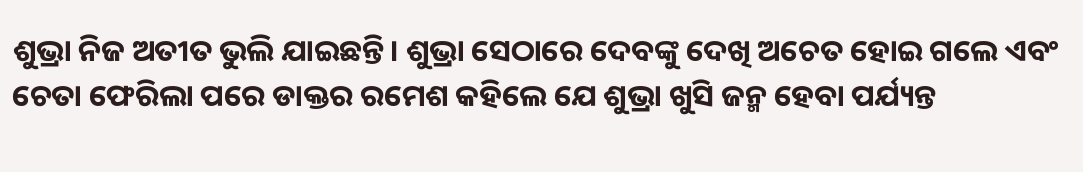ଶୁଭ୍ରା ନିଜ ଅତୀତ ଭୁଲି ଯାଇଛନ୍ତି। ଶୁଭ୍ରା ସେଠାରେ ଦେବଙ୍କୁ ଦେଖି ଅଚେତ ହୋଇ ଗଲେ ଏବଂ ଚେତା ଫେରିଲା ପରେ ଡାକ୍ତର ରମେଶ କହିଲେ ଯେ ଶୁଭ୍ରା ଖୁସି ଜନ୍ମ ହେବା ପର୍ଯ୍ୟନ୍ତ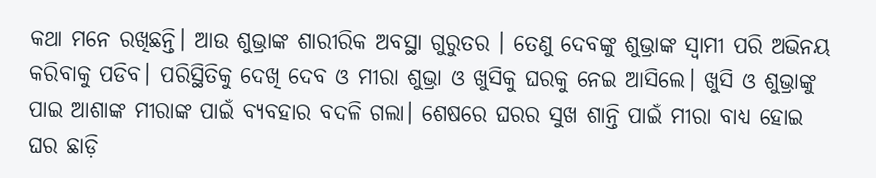କଥା ମନେ ରଖିଛନ୍ତି। ଆଉ ଶୁଭ୍ରାଙ୍କ ଶାରୀରିକ ଅବସ୍ଥା ଗୁରୁତର । ତେଣୁ ଦେବଙ୍କୁ ଶୁଭ୍ରାଙ୍କ ସ୍ୱାମୀ ପରି ଅଭିନୟ କରିବାକୁ ପଡିବ। ପରିସ୍ଥିତିକୁ ଦେଖି ଦେବ ଓ ମୀରା ଶୁଭ୍ରା ଓ ଖୁସିକୁ ଘରକୁ ନେଇ ଆସିଲେ। ଖୁସି ଓ ଶୁଭ୍ରାଙ୍କୁ ପାଇ ଆଶାଙ୍କ ମୀରାଙ୍କ ପାଇଁ ବ୍ୟବହାର ବଦଳି ଗଲା। ଶେଷରେ ଘରର ସୁଖ ଶାନ୍ତି ପାଇଁ ମୀରା ବାଧ୍ୟ ହୋଇ ଘର ଛାଡ଼ି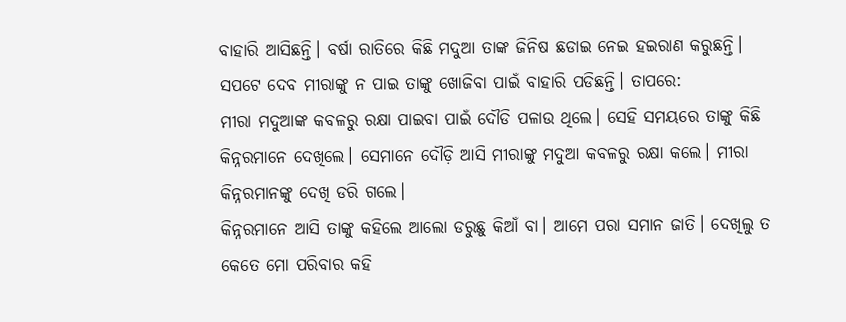ବାହାରି ଆସିଛନ୍ତି। ବର୍ଷା ରାତିରେ କିଛି ମଦୁଆ ତାଙ୍କ ଜିନିଷ ଛଡାଇ ନେଇ ହଇରାଣ କରୁଛନ୍ତି। ସପଟେ ଦେବ ମୀରାଙ୍କୁ ନ ପାଇ ତାଙ୍କୁ ଖୋଜିବା ପାଇଁ ବାହାରି ପଡିଛନ୍ତି। ତାପରେ:
ମୀରା ମଦୁଆଙ୍କ କବଳରୁ ରକ୍ଷା ପାଇବା ପାଇଁ ଦୌଡି ପଳାଉ ଥିଲେ। ସେହି ସମୟରେ ତାଙ୍କୁ କିଛି କିନ୍ନରମାନେ ଦେଖିଲେ। ସେମାନେ ଦୌଡ଼ି ଆସି ମୀରାଙ୍କୁ ମଦୁଆ କବଳରୁ ରକ୍ଷା କଲେ। ମୀରା କିନ୍ନରମାନଙ୍କୁ ଦେଖି ଡରି ଗଲେ।
କିନ୍ନରମାନେ ଆସି ତାଙ୍କୁ କହିଲେ ଆଲୋ ଡରୁଛୁ କିଆଁ ବା। ଆମେ ପରା ସମାନ ଜାତି। ଦେଖିଲୁ ତ କେତେ ମୋ ପରିବାର କହି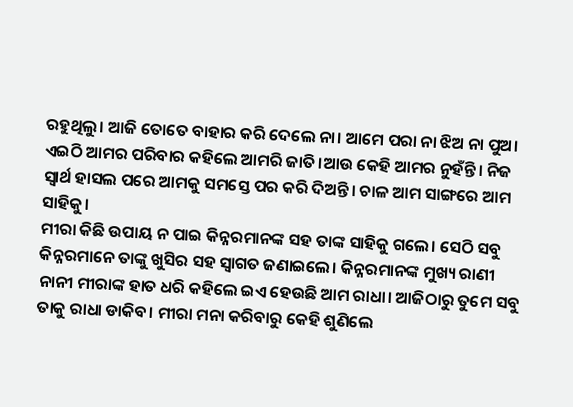ରହୁଥିଲୁ। ଆଜି ତୋତେ ବାହାର କରି ଦେଲେ ନା। ଆମେ ପରା ନା ଝିଅ ନା ପୁଅ। ଏଇଠି ଆମର ପରିବାର କହିଲେ ଆମରି ଜାତି।ଆଉ କେହି ଆମର ନୁହଁନ୍ତି। ନିଜ ସ୍ୱାର୍ଥ ହାସଲ ପରେ ଆମକୁ ସମସ୍ତେ ପର କରି ଦିଅନ୍ତି। ଚାଳ ଆମ ସାଙ୍ଗରେ ଆମ ସାହିକୁ।
ମୀରା କିଛି ଉପାୟ ନ ପାଇ କିନ୍ନରମାନଙ୍କ ସହ ତାଙ୍କ ସାହିକୁ ଗଲେ। ସେଠି ସବୁ କିନ୍ନରମାନେ ତାଙ୍କୁ ଖୁସିର ସହ ସ୍ୱାଗତ ଜଣାଇଲେ। କିନ୍ନରମାନଙ୍କ ମୁଖ୍ୟ ରାଣୀ ନାନୀ ମୀରାଙ୍କ ହାତ ଧରି କହିଲେ ଇଏ ହେଉଛି ଆମ ରାଧା। ଆଜିଠାରୁ ତୁମେ ସବୁ ତାକୁ ରାଧା ଡାକିବ। ମୀରା ମନା କରିବାରୁ କେହି ଶୁଣିଲେ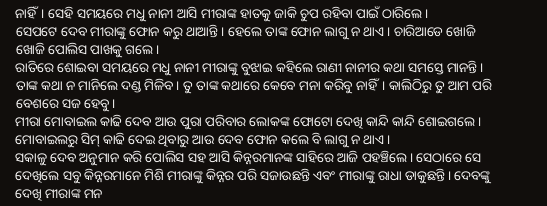ନାହିଁ। ସେହି ସମୟରେ ମଧୁ ନାନୀ ଆସି ମୀରାଙ୍କ ହାତକୁ ଜାକି ଚୁପ ରହିବା ପାଇଁ ଠାରିଲେ।
ସେପଟେ ଦେବ ମୀରାଙ୍କୁ ଫୋନ କରୁ ଥାଆନ୍ତି। ହେଲେ ତାଙ୍କ ଫୋନ ଲାଗୁ ନ ଥାଏ। ଚାରିଆଡେ ଖୋଜି ଖୋଜି ପୋଲିସ ପାଖକୁ ଗଲେ।
ରାତିରେ ଶୋଇବା ସମୟରେ ମଧୁ ନାନୀ ମୀରାଙ୍କୁ ବୁଝାଇ କହିଲେ ରାଣୀ ନାନୀର କଥା ସମସ୍ତେ ମାନନ୍ତି। ତାଙ୍କ କଥା ନ ମାନିଲେ ଦଣ୍ଡ ମିଳିବ। ତୁ ତାଙ୍କ କଥାରେ କେବେ ମନା କରିବୁ ନାହିଁ। କାଲିଠିରୁ ତୁ ଆମ ପରି ବେଶରେ ସଜ ହେବୁ।
ମୀରା ମୋବାଇଲ କାଢି ଦେବ ଆଉ ପୁରା ପରିବାର ଲୋକଙ୍କ ଫୋଟୋ ଦେଖି କାନ୍ଦି କାନ୍ଦି ଶୋଇଗଲେ। ମୋବାଇଲରୁ ସିମ୍ କାଢି ଦେଇ ଥିବାରୁ ଆଉ ଦେବ ଫୋନ କଲେ ବି ଲାଗୁ ନ ଥାଏ।
ସକାଳୁ ଦେବ ଅନୁମାନ କରି ପୋଲିସ ସହ ଆସି କିନ୍ନରମାନଙ୍କ ସାହିରେ ଆଜି ପହଞ୍ଚିଲେ। ସେଠାରେ ସେ ଦେଖିଲେ ସବୁ କିନ୍ନରମାନେ ମିଶି ମୀରାଙ୍କୁ କିନ୍ନର ପରି ସଜାଉଛନ୍ତି ଏବଂ ମୀରାଙ୍କୁ ରାଧା ଡାକୁଛନ୍ତି। ଦେବଙ୍କୁ ଦେଖି ମୀରାଙ୍କ ମନ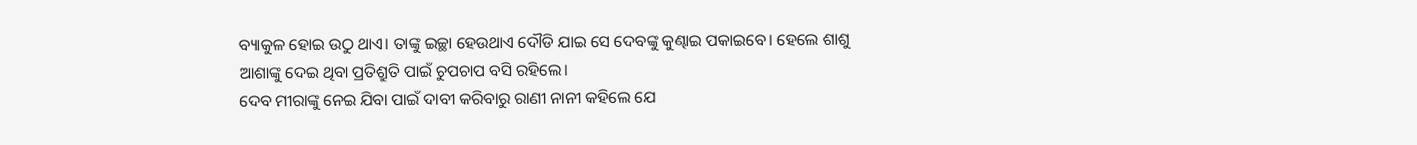ବ୍ୟାକୁଳ ହୋଇ ଉଠୁ ଥାଏ। ତାଙ୍କୁ ଇଚ୍ଛା ହେଉଥାଏ ଦୌଡି ଯାଇ ସେ ଦେବଙ୍କୁ କୁଣ୍ଢାଇ ପକାଇବେ। ହେଲେ ଶାଶୁ ଆଶାଙ୍କୁ ଦେଇ ଥିବା ପ୍ରତିଶ୍ରୁତି ପାଇଁ ଚୁପଚାପ ବସି ରହିଲେ।
ଦେବ ମୀରାଙ୍କୁ ନେଇ ଯିବା ପାଇଁ ଦାବୀ କରିବାରୁ ରାଣୀ ନାନୀ କହିଲେ ଯେ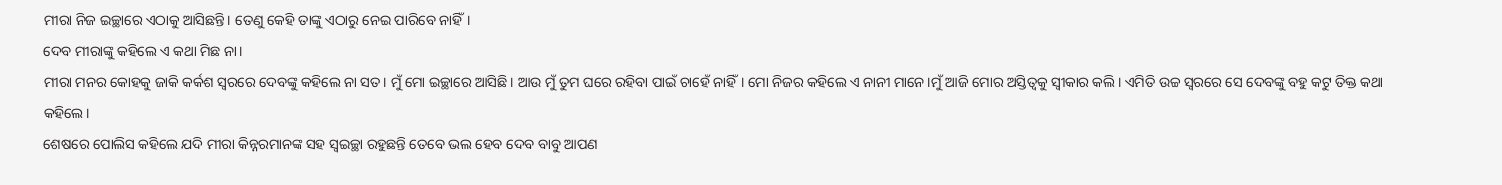ମୀରା ନିଜ ଇଚ୍ଛାରେ ଏଠାକୁ ଆସିଛନ୍ତି। ତେଣୁ କେହି ତାଙ୍କୁ ଏଠାରୁ ନେଇ ପାରିବେ ନାହିଁ।
ଦେବ ମୀରାଙ୍କୁ କହିଲେ ଏ କଥା ମିଛ ନା।
ମୀରା ମନର କୋହକୁ ଜାକି କର୍କଶ ସ୍ୱରରେ ଦେବଙ୍କୁ କହିଲେ ନା ସତ। ମୁଁ ମୋ ଇଚ୍ଛାରେ ଆସିଛି। ଆଉ ମୁଁ ତୁମ ଘରେ ରହିବା ପାଇଁ ଚାହେଁ ନାହିଁ। ମୋ ନିଜର କହିଲେ ଏ ନାନୀ ମାନେ।ମୁଁ ଆଜି ମୋର ଅସ୍ତିତ୍ୱକୁ ସ୍ୱୀକାର କଲି। ଏମିତି ଉଚ୍ଚ ସ୍ୱରରେ ସେ ଦେବଙ୍କୁ ବହୁ କଟୁ ତିକ୍ତ କଥା କହିଲେ।
ଶେଷରେ ପୋଲିସ କହିଲେ ଯଦି ମୀରା କିନ୍ନରମାନଙ୍କ ସହ ସ୍ୱଇଚ୍ଛା ରହୁଛନ୍ତି ତେବେ ଭଲ ହେବ ଦେବ ବାବୁ ଆପଣ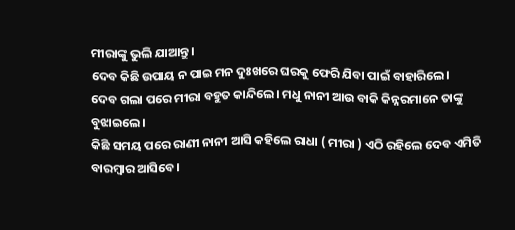ମୀରାଙ୍କୁ ଭୁଲି ଯାଆନ୍ତୁ।
ଦେବ କିଛି ଉପାୟ ନ ପାଇ ମନ ଦୁଃଖରେ ଘରକୁ ଫେରି ଯିବା ପାଇଁ ବାହାରିଲେ।
ଦେବ ଗଲା ପରେ ମୀରା ବହୁତ କାନ୍ଦିଲେ। ମଧୁ ନାନୀ ଆଉ ବାକି କିନ୍ନରମାନେ ତାଙ୍କୁ ବୁଝାଇଲେ।
କିଛି ସମୟ ପରେ ରାଣୀ ନାନୀ ଆସି କହିଲେ ରାଧା ( ମୀରା ) ଏଠି ରହିଲେ ଦେବ ଏମିତି ବାରମ୍ବାର ଆସିବେ।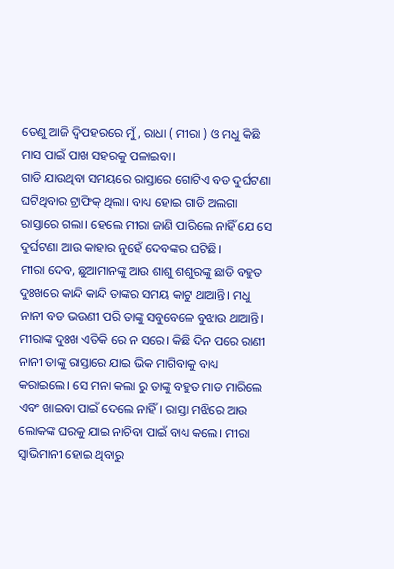ତେଣୁ ଆଜି ଦ୍ୱିପହରରେ ମୁଁ, ରାଧା ( ମୀରା ) ଓ ମଧୁ କିଛି ମାସ ପାଇଁ ପାଖ ସହରକୁ ପଳାଇବା।
ଗାଡି ଯାଉଥିବା ସମୟରେ ରାସ୍ତାରେ ଗୋଟିଏ ବଡ ଦୁର୍ଘଟଣା ଘଟିଥିବାର ଟ୍ରାଫିକ୍ ଥିଲା। ବାଧ୍ୟ ହୋଇ ଗାଡି ଅଲଗା ରାସ୍ତାରେ ଗଲା। ହେଲେ ମୀରା ଜାଣି ପାରିଲେ ନାହିଁ ଯେ ସେ ଦୁର୍ଘଟଣା ଆଉ କାହାର ନୁହେଁ ଦେବଙ୍କର ଘଟିଛି।
ମୀରା ଦେବ, ଛୁଆମାନଙ୍କୁ ଆଉ ଶାଶୁ ଶଶୁରଙ୍କୁ ଛାଡି ବହୁତ ଦୁଃଖରେ କାନ୍ଦି କାନ୍ଦି ତାଙ୍କର ସମୟ କାଟୁ ଥାଆନ୍ତି। ମଧୁ ନାନୀ ବଡ ଭଉଣୀ ପରି ତାଙ୍କୁ ସବୁବେଳେ ବୁଝାଉ ଥାଆନ୍ତି।
ମୀରାଙ୍କ ଦୁଃଖ ଏତିକି ରେ ନ ସରେ। କିଛି ଦିନ ପରେ ରାଣୀ ନାନୀ ତାଙ୍କୁ ରାସ୍ତାରେ ଯାଇ ଭିକ ମାଗିବାକୁ ବାଧ୍ୟ କରାଇଲେ। ସେ ମନା କଲା ରୁ ତାଙ୍କୁ ବହୁତ ମାଡ ମାରିଲେ ଏବଂ ଖାଇବା ପାଇଁ ଦେଲେ ନାହିଁ। ରାସ୍ତା ମଝିରେ ଆଉ ଲୋକଙ୍କ ଘରକୁ ଯାଇ ନାଚିବା ପାଇଁ ବାଧ୍ୟ କଲେ। ମୀରା ସ୍ବାଭିମାନୀ ହୋଇ ଥିବାରୁ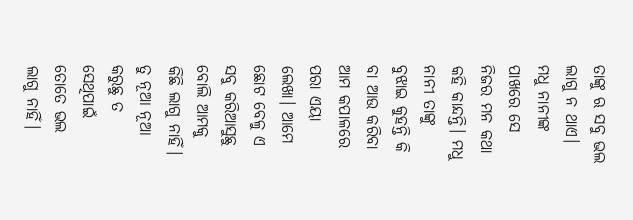ତାଙ୍କୁ ଋ ସବୁ ଭଲ ଲାଗୁ ନ ଥାଏ। ମଧୁ ନାନୀଙ୍କ ପାଖରେ ସେ ନିଜର ମନ କଥା କହି କାନ୍ଦନ୍ତି। ମଧୁ ନାନୀ ତାଙ୍କୁ ବୁଝାଇ କୁହନ୍ତି କି ବା ଆଉ କରିବା ଆମ କପାଳରେ ପରା ଏୟା ଲେଖା। ଆମେ ଛୋଟ ବେଳୁ ଏ ସବୁ କରିଆସୁଛୁ ବୋଲି ଆମକୁ କିଛି ଲାଗୁ ନାହିଁ। ତୁ ନୂଆ ନୂଆ କରୁଛୁ ତ ସେଥିପାଇଁ ତୋତେ ଭଲ ଲାଗୁ ନାହିଁ।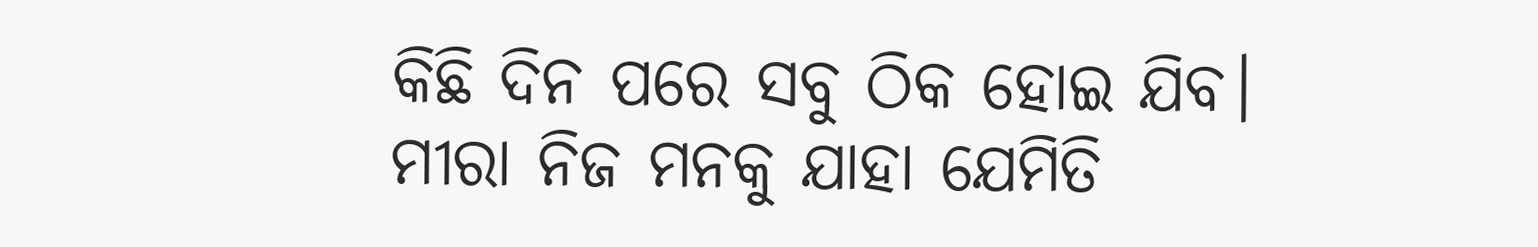କିଛି ଦିନ ପରେ ସବୁ ଠିକ ହୋଇ ଯିବ।
ମୀରା ନିଜ ମନକୁ ଯାହା ଯେମିତି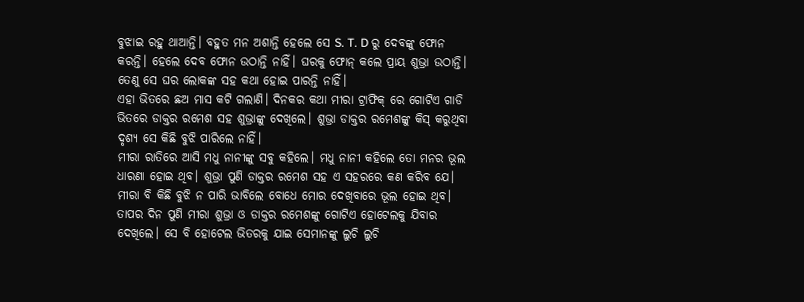ବୁଝାଇ ରହୁ ଥାଆନ୍ତି। ବହୁତ ମନ ଅଶାନ୍ତି ହେଲେ ସେ S. T. D ରୁ ଦେବଙ୍କୁ ଫୋନ କରନ୍ତି। ହେଲେ ଦେବ ଫୋନ ଉଠାନ୍ତି ନାହିଁ। ଘରକୁ ଫୋନ୍ କଲେ ପ୍ରାୟ ଶୁଭ୍ରା ଉଠାନ୍ତି। ତେଣୁ ସେ ଘର ଲୋକଙ୍କ ସହ କଥା ହୋଇ ପାରନ୍ତି ନାହିଁ।
ଏହା ଭିତରେ ଛଅ ମାସ କଟି ଗଲାଣି। ଦିନକର କଥା ମୀରା ଟ୍ରାଫିକ୍ ରେ ଗୋଟିଏ ଗାଡି ଭିତରେ ଡାକ୍ତର ରମେଶ ସହ ଶୁଭ୍ରାଙ୍କୁ ଦେଖିଲେ। ଶୁଭ୍ରା ଡାକ୍ତର ରମେଶଙ୍କୁ କିସ୍ କରୁଥିବା ଦୃଶ୍ୟ ସେ କିଛି ବୁଝି ପାରିଲେ ନାହିଁ।
ମୀରା ରାତିରେ ଆସି ମଧୁ ନାନୀଙ୍କୁ ସବୁ କହିଲେ। ମଧୁ ନାନୀ କହିଲେ ତୋ ମନର ଭୂଲ ଧାରଣା ହୋଇ ଥିବ। ଶୁଭ୍ରା ପୁଣି ଡାକ୍ତର ରମେଶ ସହ ଏ ସହରରେ କଣ କରିବ ଯେ। ମୀରା ବି କିଛି ବୁଝି ନ ପାରି ଭାବିଲେ ବୋଧେ ମୋର ଦେଖିବାରେ ଭୂଲ ହୋଇ ଥିବ।
ତାପର ଦିନ ପୁଣି ମୀରା ଶୁଭ୍ରା ଓ ଡାକ୍ତର ରମେଶଙ୍କୁ ଗୋଟିଏ ହୋଟେଲକୁ ଯିବାର ଦେଖିଲେ। ସେ ବି ହୋଟେଲ ଭିତରକୁ ଯାଇ ସେମାନଙ୍କୁ ଲୁଚି ଲୁଚି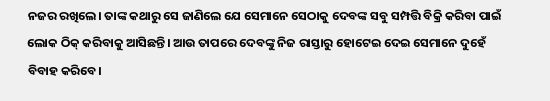ନଜର ରଖିଲେ। ତାଙ୍କ କଥାରୁ ସେ ଜାଣିଲେ ଯେ ସେମାନେ ସେଠାକୁ ଦେବଙ୍କ ସବୁ ସମ୍ପତ୍ତି ବିକ୍ରି କରିବା ପାଇଁ ଲୋକ ଠିକ୍ କରିବାକୁ ଆସିଛନ୍ତି। ଆଉ ତାପରେ ଦେବଙ୍କୁ ନିଜ ରାସ୍ତାରୁ ହୋଟେଇ ଦେଇ ସେମାନେ ଦୁହେଁ ବିବାହ କରିବେ।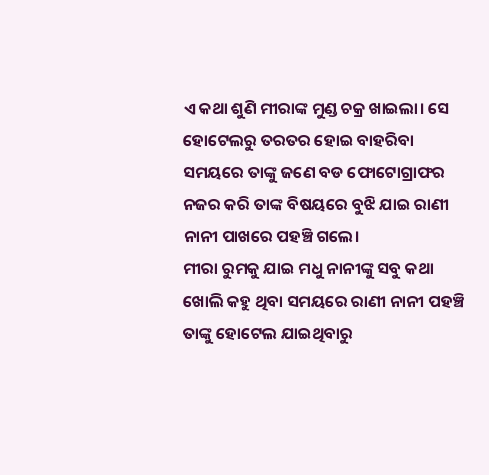ଏ କଥା ଶୁଣି ମୀରାଙ୍କ ମୁଣ୍ଡ ଚକ୍ର ଖାଇଲା। ସେ ହୋଟେଲରୁ ତରତର ହୋଇ ବାହରିବା ସମୟରେ ତାଙ୍କୁ ଜଣେ ବଡ ଫୋଟୋଗ୍ରାଫର ନଜର କରି ତାଙ୍କ ବିଷୟରେ ବୁଝି ଯାଇ ରାଣୀ ନାନୀ ପାଖରେ ପହଞ୍ଚି ଗଲେ।
ମୀରା ରୁମକୁ ଯାଇ ମଧୁ ନାନୀଙ୍କୁ ସବୁ କଥା ଖୋଲି କହୁ ଥିବା ସମୟରେ ରାଣୀ ନାନୀ ପହଞ୍ଚି ତାଙ୍କୁ ହୋଟେଲ ଯାଇଥିବାରୁ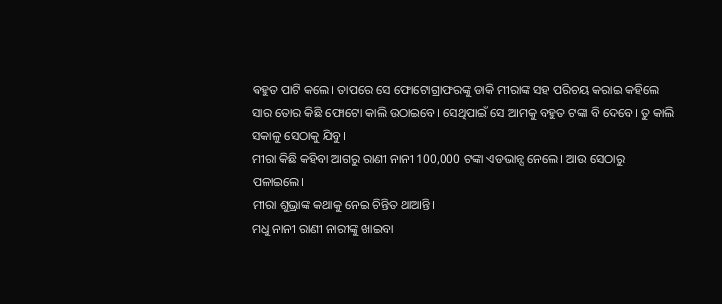ଵହୁତ ପାଟି କଲେ। ତାପରେ ସେ ଫୋଟୋଗ୍ରାଫରଙ୍କୁ ଡାକି ମୀରାଙ୍କ ସହ ପରିଚୟ କରାଇ କହିଲେ ସାର ତୋର କିଛି ଫୋଟୋ କାଲି ଉଠାଇବେ। ସେଥିପାଇଁ ସେ ଆମକୁ ବହୁତ ଟଙ୍କା ବି ଦେବେ। ତୁ କାଲି ସକାଳୁ ସେଠାକୁ ଯିବୁ।
ମୀରା କିଛି କହିବା ଆଗରୁ ରାଣୀ ନାନୀ 100,000 ଟଙ୍କା ଏଡଭାନ୍ସ ନେଲେ। ଆଉ ସେଠାରୁ ପଳାଇଲେ।
ମୀରା ଶୁଭ୍ରାଙ୍କ କଥାକୁ ନେଇ ଚିନ୍ତିତ ଥାଆନ୍ତି।
ମଧୁ ନାନୀ ରାଣୀ ନାରୀଙ୍କୁ ଖାଇବା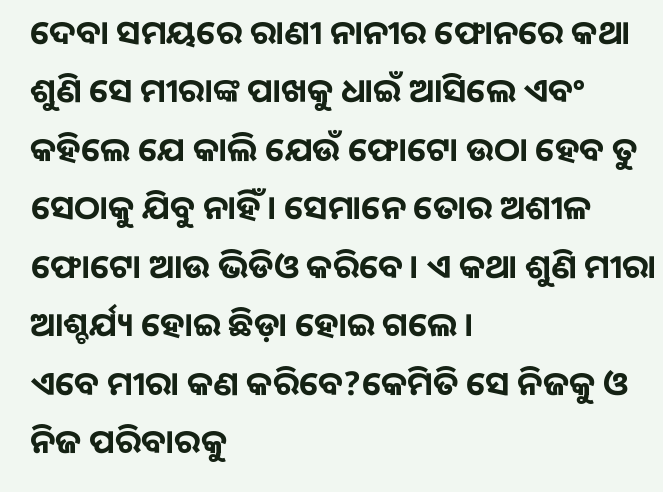ଦେବା ସମୟରେ ରାଣୀ ନାନୀର ଫୋନରେ କଥା ଶୁଣି ସେ ମୀରାଙ୍କ ପାଖକୁ ଧାଇଁ ଆସିଲେ ଏବଂ କହିଲେ ଯେ କାଲି ଯେଉଁ ଫୋଟୋ ଉଠା ହେବ ତୁ ସେଠାକୁ ଯିବୁ ନାହିଁ। ସେମାନେ ତୋର ଅଶୀଳ ଫୋଟୋ ଆଉ ଭିଡିଓ କରିବେ। ଏ କଥା ଶୁଣି ମୀରା ଆଶ୍ଚର୍ଯ୍ୟ ହୋଇ ଛିଡ଼ା ହୋଇ ଗଲେ।
ଏବେ ମୀରା କଣ କରିବେ?କେମିତି ସେ ନିଜକୁ ଓ ନିଜ ପରିବାରକୁ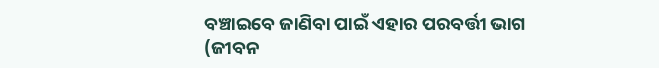ବଞ୍ଚାଇବେ ଜାଣିବା ପାଇଁ ଏହାର ପରବର୍ତ୍ତୀ ଭାଗ (ଜୀବନ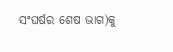ସଂଘର୍ଷର ଶେଷ ଭାଗ)କୁ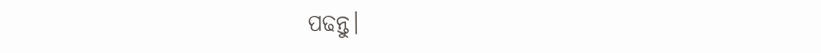ପଢନ୍ତୁ।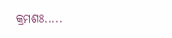କ୍ରମଶଃ.....